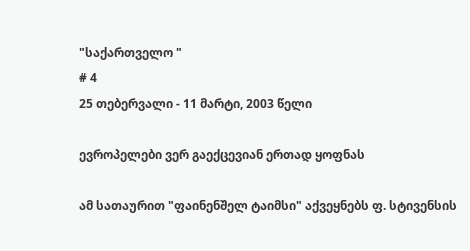"საქართველო "
# 4
25 თებერვალი - 11 მარტი, 2003 წელი

ევროპელები ვერ გაექცევიან ერთად ყოფნას

ამ სათაურით "ფაინენშელ ტაიმსი" აქვეყნებს ფ. სტივენსის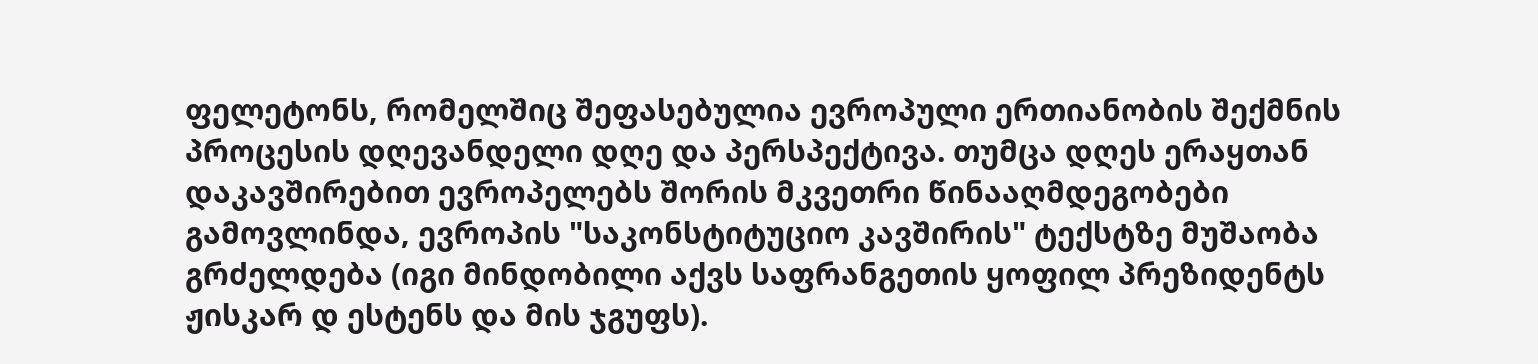ფელეტონს, რომელშიც შეფასებულია ევროპული ერთიანობის შექმნის პროცესის დღევანდელი დღე და პერსპექტივა. თუმცა დღეს ერაყთან დაკავშირებით ევროპელებს შორის მკვეთრი წინააღმდეგობები გამოვლინდა, ევროპის "საკონსტიტუციო კავშირის" ტექსტზე მუშაობა გრძელდება (იგი მინდობილი აქვს საფრანგეთის ყოფილ პრეზიდენტს ჟისკარ დ ესტენს და მის ჯგუფს).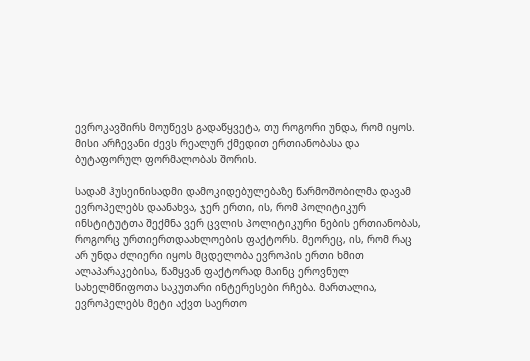ევროკავშირს მოუწევს გადაწყვეტა, თუ როგორი უნდა, რომ იყოს. მისი არჩევანი ძევს რეალურ ქმედით ერთიანობასა და ბუტაფორულ ფორმალობას შორის.

სადამ ჰუსეინისადმი დამოკიდებულებაზე წარმოშობილმა დავამ ევროპელებს დაანახვა, ჯერ ერთი, ის, რომ პოლიტიკურ ინსტიტუტთა შექმნა ვერ ცვლის პოლიტიკური ნების ერთიანობას, როგორც ურთიერთდაახლოების ფაქტორს. მეორეც, ის, რომ რაც არ უნდა ძლიერი იყოს მცდელობა ევროპის ერთი ხმით ალაპარაკებისა, წამყვან ფაქტორად მაინც ეროვნულ სახელმწიფოთა საკუთარი ინტერესები რჩება. მართალია, ევროპელებს მეტი აქვთ საერთო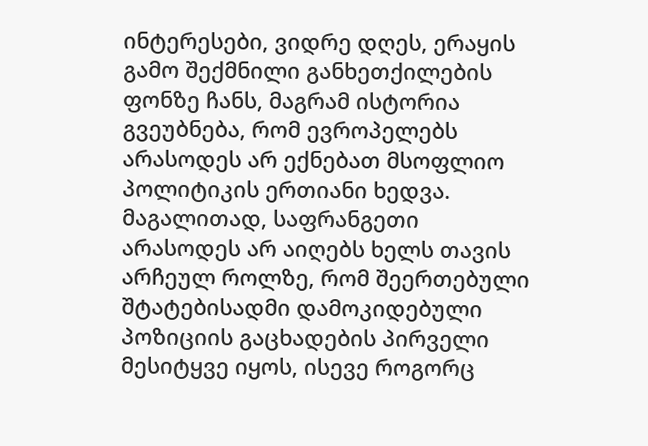ინტერესები, ვიდრე დღეს, ერაყის გამო შექმნილი განხეთქილების ფონზე ჩანს, მაგრამ ისტორია გვეუბნება, რომ ევროპელებს არასოდეს არ ექნებათ მსოფლიო პოლიტიკის ერთიანი ხედვა. მაგალითად, საფრანგეთი არასოდეს არ აიღებს ხელს თავის არჩეულ როლზე, რომ შეერთებული შტატებისადმი დამოკიდებული პოზიციის გაცხადების პირველი მესიტყვე იყოს, ისევე როგორც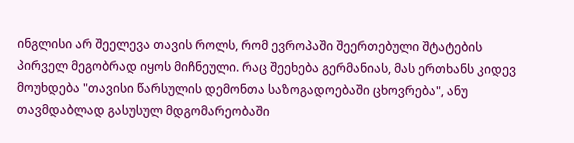ინგლისი არ შეელევა თავის როლს, რომ ევროპაში შეერთებული შტატების პირველ მეგობრად იყოს მიჩნეული. რაც შეეხება გერმანიას, მას ერთხანს კიდევ მოუხდება "თავისი წარსულის დემონთა საზოგადოებაში ცხოვრება", ანუ თავმდაბლად გასუსულ მდგომარეობაში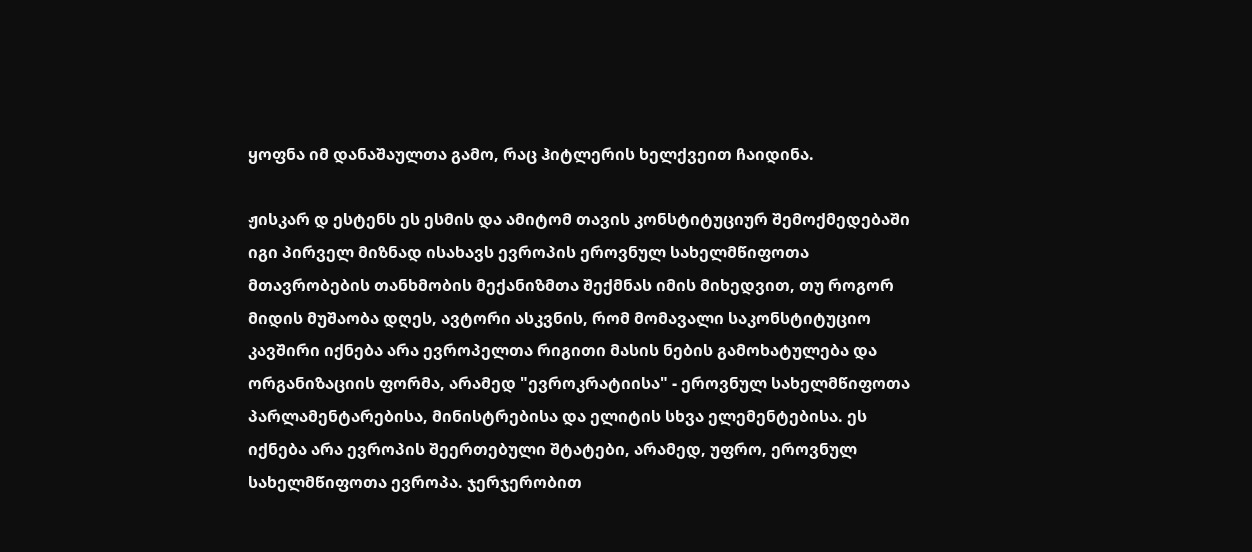ყოფნა იმ დანაშაულთა გამო, რაც ჰიტლერის ხელქვეით ჩაიდინა.

ჟისკარ დ ესტენს ეს ესმის და ამიტომ თავის კონსტიტუციურ შემოქმედებაში იგი პირველ მიზნად ისახავს ევროპის ეროვნულ სახელმწიფოთა მთავრობების თანხმობის მექანიზმთა შექმნას იმის მიხედვით, თუ როგორ მიდის მუშაობა დღეს, ავტორი ასკვნის, რომ მომავალი საკონსტიტუციო კავშირი იქნება არა ევროპელთა რიგითი მასის ნების გამოხატულება და ორგანიზაციის ფორმა, არამედ "ევროკრატიისა" - ეროვნულ სახელმწიფოთა პარლამენტარებისა, მინისტრებისა და ელიტის სხვა ელემენტებისა. ეს იქნება არა ევროპის შეერთებული შტატები, არამედ, უფრო, ეროვნულ სახელმწიფოთა ევროპა. ჯერჯერობით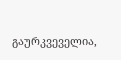გაურკვეველია,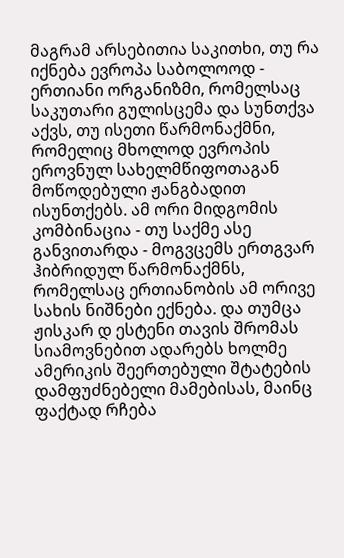მაგრამ არსებითია საკითხი, თუ რა იქნება ევროპა საბოლოოდ - ერთიანი ორგანიზმი, რომელსაც საკუთარი გულისცემა და სუნთქვა აქვს, თუ ისეთი წარმონაქმნი, რომელიც მხოლოდ ევროპის ეროვნულ სახელმწიფოთაგან მოწოდებული ჟანგბადით ისუნთქებს. ამ ორი მიდგომის კომბინაცია - თუ საქმე ასე განვითარდა - მოგვცემს ერთგვარ ჰიბრიდულ წარმონაქმნს, რომელსაც ერთიანობის ამ ორივე სახის ნიშნები ექნება. და თუმცა ჟისკარ დ ესტენი თავის შრომას სიამოვნებით ადარებს ხოლმე ამერიკის შეერთებული შტატების დამფუძნებელი მამებისას, მაინც ფაქტად რჩება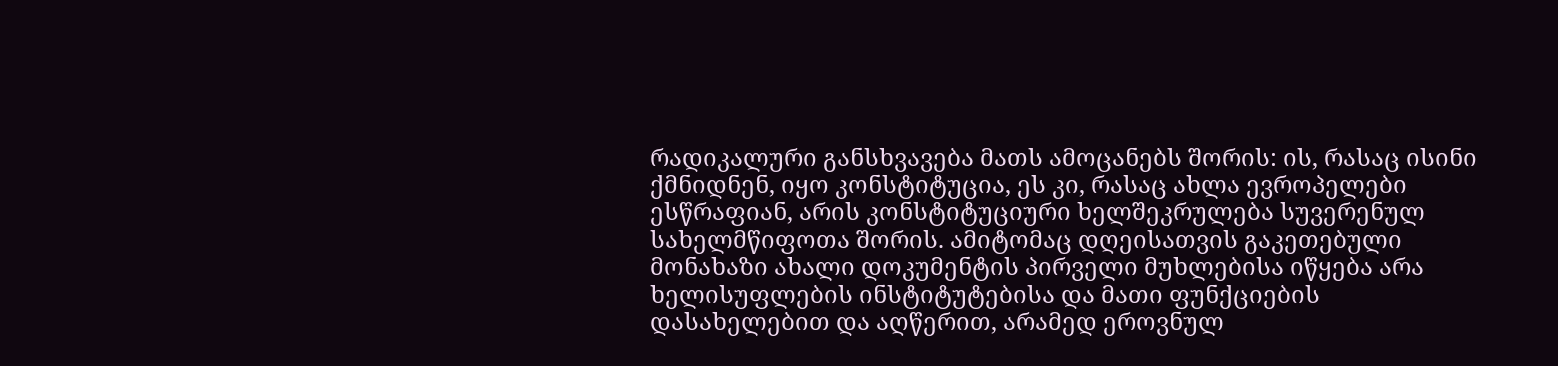რადიკალური განსხვავება მათს ამოცანებს შორის: ის, რასაც ისინი ქმნიდნენ, იყო კონსტიტუცია, ეს კი, რასაც ახლა ევროპელები ესწრაფიან, არის კონსტიტუციური ხელშეკრულება სუვერენულ სახელმწიფოთა შორის. ამიტომაც დღეისათვის გაკეთებული მონახაზი ახალი დოკუმენტის პირველი მუხლებისა იწყება არა ხელისუფლების ინსტიტუტებისა და მათი ფუნქციების დასახელებით და აღწერით, არამედ ეროვნულ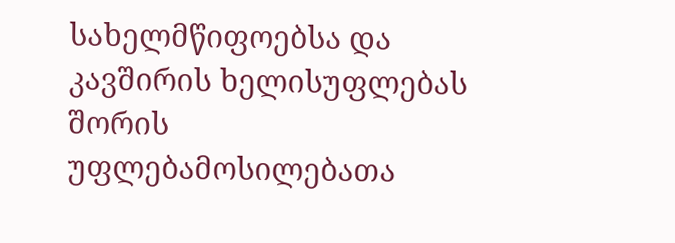სახელმწიფოებსა და კავშირის ხელისუფლებას შორის უფლებამოსილებათა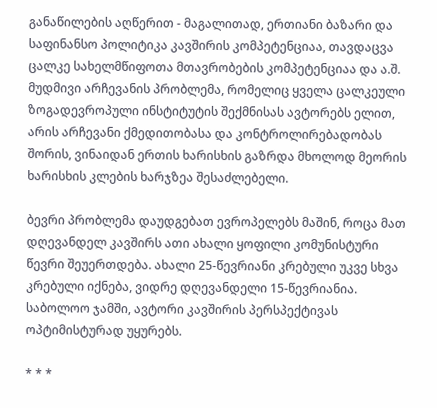განაწილების აღწერით - მაგალითად, ერთიანი ბაზარი და საფინანსო პოლიტიკა კავშირის კომპეტენციაა, თავდაცვა ცალკე სახელმწიფოთა მთავრობების კომპეტენციაა და ა.შ. მუდმივი არჩევანის პრობლემა, რომელიც ყველა ცალკეული ზოგადევროპული ინსტიტუტის შექმნისას ავტორებს ელით, არის არჩევანი ქმედითობასა და კონტროლირებადობას შორის, ვინაიდან ერთის ხარისხის გაზრდა მხოლოდ მეორის ხარისხის კლების ხარჯზეა შესაძლებელი.

ბევრი პრობლემა დაუდგებათ ევროპელებს მაშინ, როცა მათ დღევანდელ კავშირს ათი ახალი ყოფილი კომუნისტური წევრი შეუერთდება. ახალი 25-წევრიანი კრებული უკვე სხვა კრებული იქნება, ვიდრე დღევანდელი 15-წევრიანია. საბოლოო ჯამში, ავტორი კავშირის პერსპექტივას ოპტიმისტურად უყურებს.

* * *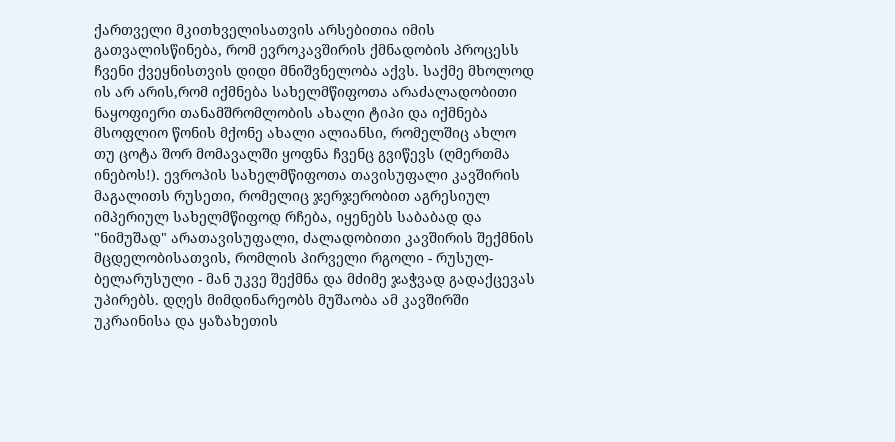ქართველი მკითხველისათვის არსებითია იმის გათვალისწინება, რომ ევროკავშირის ქმნადობის პროცესს ჩვენი ქვეყნისთვის დიდი მნიშვნელობა აქვს. საქმე მხოლოდ ის არ არის,რომ იქმნება სახელმწიფოთა არაძალადობითი ნაყოფიერი თანამშრომლობის ახალი ტიპი და იქმნება მსოფლიო წონის მქონე ახალი ალიანსი, რომელშიც ახლო თუ ცოტა შორ მომავალში ყოფნა ჩვენც გვიწევს (ღმერთმა ინებოს!). ევროპის სახელმწიფოთა თავისუფალი კავშირის მაგალითს რუსეთი, რომელიც ჯერჯერობით აგრესიულ იმპერიულ სახელმწიფოდ რჩება, იყენებს საბაბად და "ნიმუშად" არათავისუფალი, ძალადობითი კავშირის შექმნის მცდელობისათვის, რომლის პირველი რგოლი - რუსულ-ბელარუსული - მან უკვე შექმნა და მძიმე ჯაჭვად გადაქცევას უპირებს. დღეს მიმდინარეობს მუშაობა ამ კავშირში უკრაინისა და ყაზახეთის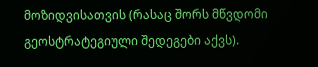მოზიდვისათვის (რასაც შორს მწვდომი გეოსტრატეგიული შედეგები აქვს).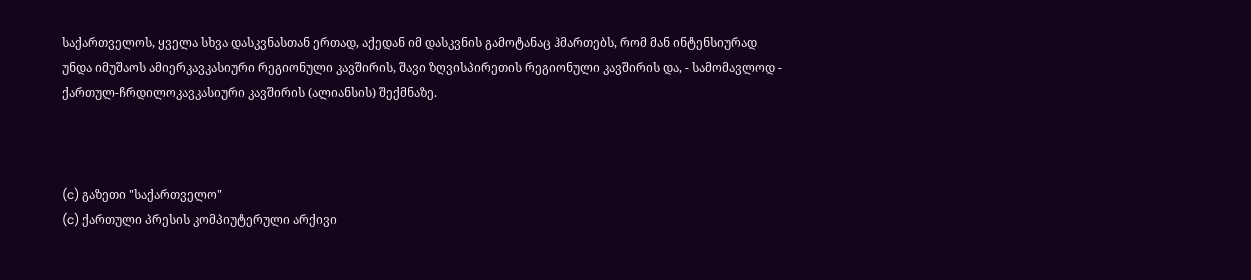საქართველოს, ყველა სხვა დასკვნასთან ერთად, აქედან იმ დასკვნის გამოტანაც ჰმართებს, რომ მან ინტენსიურად უნდა იმუშაოს ამიერკავკასიური რეგიონული კავშირის, შავი ზღვისპირეთის რეგიონული კავშირის და, - სამომავლოდ - ქართულ-ჩრდილოკავკასიური კავშირის (ალიანსის) შექმნაზე.



(c) გაზეთი "საქართველო"
(c) ქართული პრესის კომპიუტერული არქივი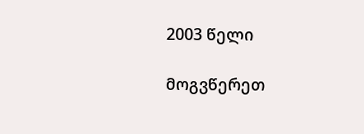2003 წელი

მოგვწერეთ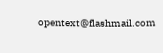opentext@flashmail.com